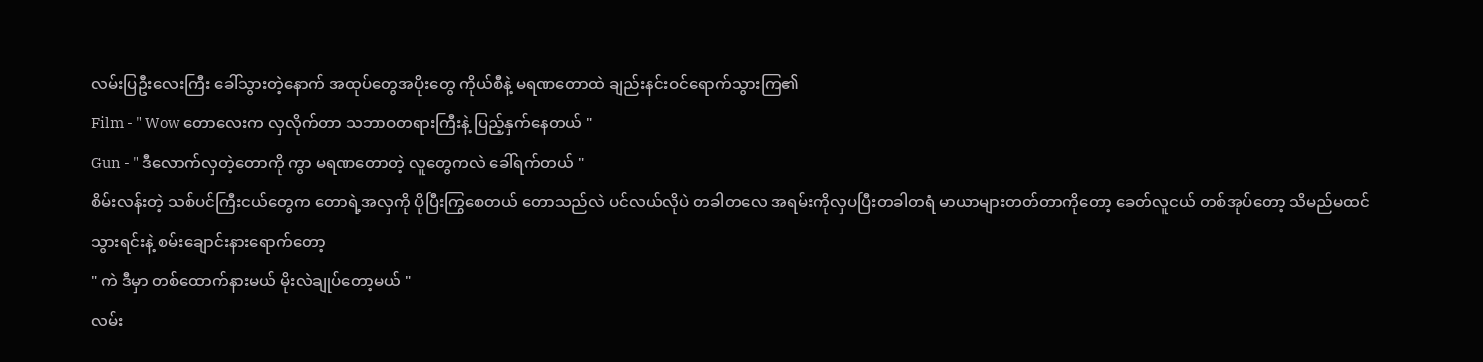လမ်းပြဦးလေးကြီး ခေါ်သွားတဲ့နောက် အထုပ်တွေအပိုးတွေ ကိုယ်စီနဲ့ မရဏတောထဲ ချည်းနင်းဝင်ရောက်သွားကြ၏
Film - " Wow တောလေးက လှလိုက်တာ သဘာဝတရားကြီးနဲ့ ပြည့်နှက်နေတယ် "
Gun - " ဒီလောက်လှတဲ့တောကို ကွာ မရဏတောတဲ့ လူတွေကလဲ ခေါ်ရက်တယ် "
စိမ်းလန်းတဲ့ သစ်ပင်ကြီးငယ်တွေက တောရဲ့အလှကို ပိုပြီးကြွစေတယ် တောသည်လဲ ပင်လယ်လိုပဲ တခါတလေ အရမ်းကိုလှပပြီးတခါတရံ မာယာများတတ်တာကိုတော့ ခေတ်လူငယ် တစ်အုပ်တော့ သိမည်မထင်
သွားရင်းနဲ့ စမ်းချောင်းနားရောက်တော့
" ကဲ ဒီမှာ တစ်ထောက်နားမယ် မိုးလဲချုပ်တော့မယ် "
လမ်း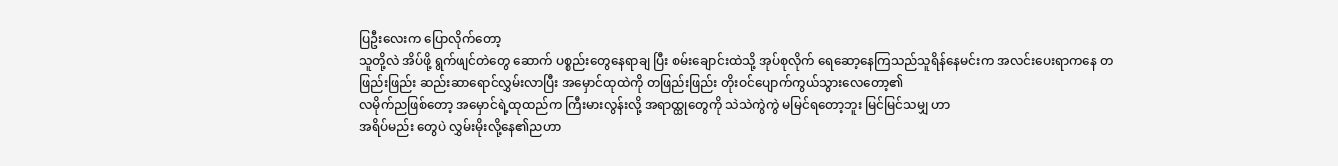ပြဦးလေးက ပြောလိုက်တော့
သူတို့လဲ အိပ်ဖို့ ရွက်ဖျင်တဲတွေ ဆောက် ပစ္စည်းတွေနေရာချ ပြီး စမ်းချောင်းထဲသို့ အုပ်စုလိုက် ရေဆော့နေကြသည်သူရိန်နေမင်းက အလင်းပေးရာကနေ တဖြည်းဖြည်း ဆည်းဆာရောင်လွှမ်းလာပြီး အမှောင်ထုထဲကို တဖြည်းဖြည်း တိုးဝင်ပျောက်ကွယ်သွားလေတော့၏
လမိုက်ညဖြစ်တော့ အမှောင်ရဲ့ထုထည်က ကြီးမားလွန်းလို့ အရာထ္ထုတွေကို သဲသဲကွဲကွဲ မမြင်ရတော့ဘူး မြင်မြင်သမျှ ဟာ
အရိပ်မည်း တွေပဲ လွှမ်းမိုးလို့နေ၏ညဟာ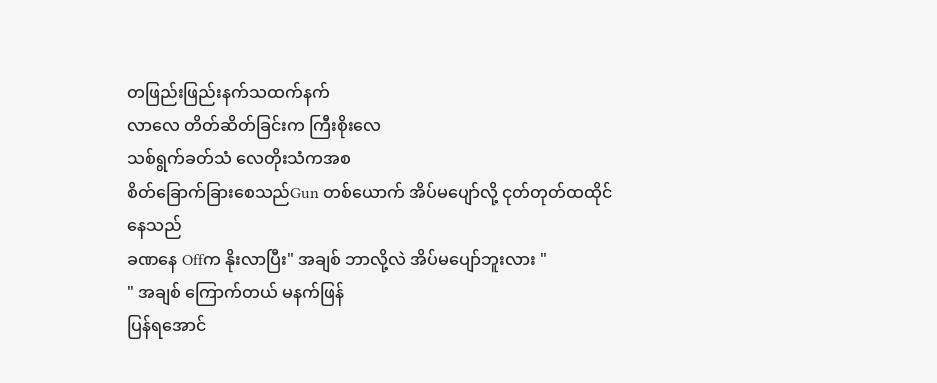တဖြည်းဖြည်းနက်သထက်နက်
လာလေ တိတ်ဆိတ်ခြင်းက ကြီးစိုးလေ
သစ်ရွက်ခတ်သံ လေတိုးသံကအစ
စိတ်ခြောက်ခြားစေသည်Gun တစ်ယောက် အိပ်မပျော်လို့ ငုတ်တုတ်ထထိုင်နေသည်
ခဏနေ Offက နိုးလာပြီး" အချစ် ဘာလို့လဲ အိပ်မပျော်ဘူးလား "
" အချစ် ကြောက်တယ် မနက်ဖြန်
ပြန်ရအောင်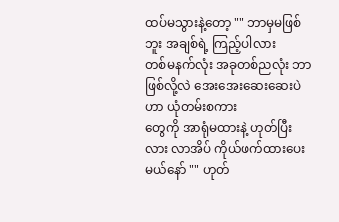ထပ်မသွားနဲ့တော့ "" ဘာမှမဖြစ်ဘူး အချစ်ရဲ့ ကြည့်ပါလား
တစ်မနက်လုံး အခုတစ်ညလုံး ဘာဖြစ်လို့လဲ အေးအေးဆေးဆေးပဲဟာ ယုံတမ်းစကား
တွေကို အာရုံမထားနဲ့ ဟုတ်ပြီးလား လာအိပ် ကိုယ်ဖက်ထားပေးမယ်နော် "" ဟုတ်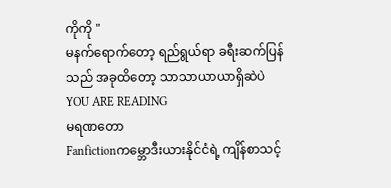ကိုကို "
မနက်ရောက်တော့ ရည်ရွယ်ရာ ခရီးဆက်ပြန်သည် အခုထိတော့ သာသာယာယာရှိဆဲပဲ
YOU ARE READING
မရဏတော
Fanfictionကမ္ဘောဒီးယားနိုင်ငံရဲ့ ကျိန်စာသင့်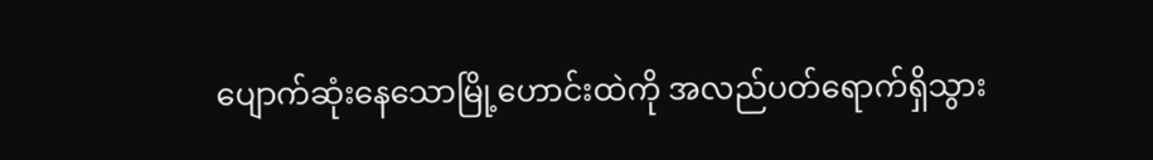ပျောက်ဆုံးနေသောမြို့ဟောင်းထဲကို အလည်ပတ်ရောက်ရှိသွား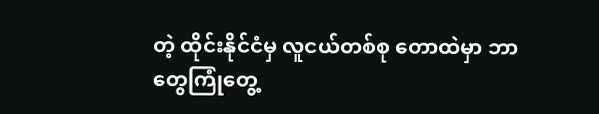တဲ့ ထိုင်းနိုင်ငံမှ လူငယ်တစ်စု တောထဲမှာ ဘာတွေကြုံတွေ့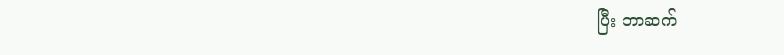ပြီး ဘာဆက်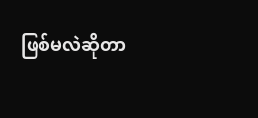ဖြစ်မလဲဆိုတာ